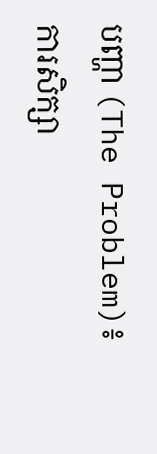បញ្ហា (The Problem)៖ ការសិក្សា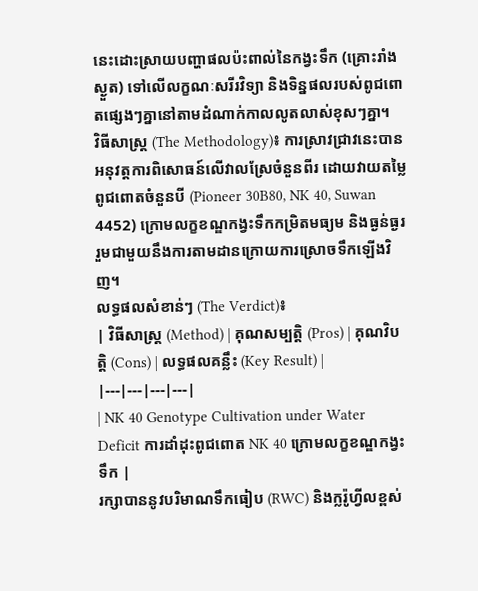នេះដោះស្រាយបញ្ហាផលប៉ះពាល់នៃកង្វះទឹក (គ្រោះរាំងស្ងួត) ទៅលើលក្ខណៈសរីរវិទ្យា និងទិន្នផលរបស់ពូជពោតផ្សេងៗគ្នានៅតាមដំណាក់កាលលូតលាស់ខុសៗគ្នា។
វិធីសាស្ត្រ (The Methodology)៖ ការស្រាវជ្រាវនេះបានអនុវត្តការពិសោធន៍លើវាលស្រែចំនួនពីរ ដោយវាយតម្លៃពូជពោតចំនួនបី (Pioneer 30B80, NK 40, Suwan 4452) ក្រោមលក្ខខណ្ឌកង្វះទឹកកម្រិតមធ្យម និងធ្ងន់ធ្ងរ រួមជាមួយនឹងការតាមដានក្រោយការស្រោចទឹកឡើងវិញ។
លទ្ធផលសំខាន់ៗ (The Verdict)៖
| វិធីសាស្ត្រ (Method) | គុណសម្បត្តិ (Pros) | គុណវិបត្តិ (Cons) | លទ្ធផលគន្លឹះ (Key Result) |
|---|---|---|---|
| NK 40 Genotype Cultivation under Water Deficit ការដាំដុះពូជពោត NK 40 ក្រោមលក្ខខណ្ឌកង្វះទឹក |
រក្សាបាននូវបរិមាណទឹកធៀប (RWC) និងក្លរ៉ូហ្វីលខ្ពស់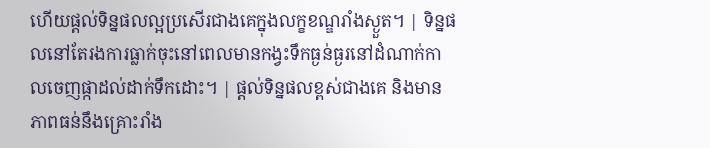ហើយផ្តល់ទិន្នផលល្អប្រសើរជាងគេក្នុងលក្ខខណ្ឌរាំងស្ងួត។ | ទិន្នផលនៅតែរងការធ្លាក់ចុះនៅពេលមានកង្វះទឹកធ្ងន់ធ្ងរនៅដំណាក់កាលចេញផ្កាដល់ដាក់ទឹកដោះ។ | ផ្តល់ទិន្នផលខ្ពស់ជាងគេ និងមានភាពធន់នឹងគ្រោះរាំង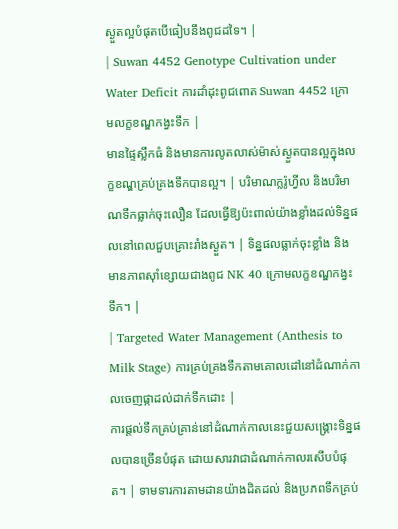ស្ងួតល្អបំផុតបើធៀបនឹងពូជដទៃ។ |
| Suwan 4452 Genotype Cultivation under Water Deficit ការដាំដុះពូជពោត Suwan 4452 ក្រោមលក្ខខណ្ឌកង្វះទឹក |
មានផ្ទៃស្លឹកធំ និងមានការលូតលាស់ម៉ាស់ស្ងួតបានល្អក្នុងលក្ខខណ្ឌគ្រប់គ្រងទឹកបានល្អ។ | បរិមាណក្លរ៉ូហ្វីល និងបរិមាណទឹកធ្លាក់ចុះលឿន ដែលធ្វើឱ្យប៉ះពាល់យ៉ាងខ្លាំងដល់ទិន្នផលនៅពេលជួបគ្រោះរាំងស្ងួត។ | ទិន្នផលធ្លាក់ចុះខ្លាំង និងមានភាពស៊ាំខ្សោយជាងពូជ NK 40 ក្រោមលក្ខខណ្ឌកង្វះទឹក។ |
| Targeted Water Management (Anthesis to Milk Stage) ការគ្រប់គ្រងទឹកតាមគោលដៅនៅដំណាក់កាលចេញផ្កាដល់ដាក់ទឹកដោះ |
ការផ្តល់ទឹកគ្រប់គ្រាន់នៅដំណាក់កាលនេះជួយសង្គ្រោះទិន្នផលបានច្រើនបំផុត ដោយសារវាជាដំណាក់កាលរសើបបំផុត។ | ទាមទារការតាមដានយ៉ាងដិតដល់ និងប្រភពទឹកគ្រប់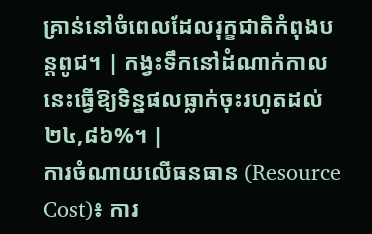គ្រាន់នៅចំពេលដែលរុក្ខជាតិកំពុងបន្តពូជ។ | កង្វះទឹកនៅដំណាក់កាលនេះធ្វើឱ្យទិន្នផលធ្លាក់ចុះរហូតដល់ ២៤,៨៦%។ |
ការចំណាយលើធនធាន (Resource Cost)៖ ការ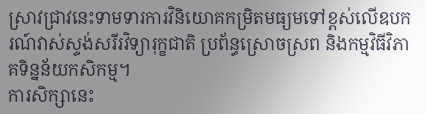ស្រាវជ្រាវនេះទាមទារការវិនិយោគកម្រិតមធ្យមទៅខ្ពស់លើឧបករណ៍វាស់ស្ទង់សរីរវិទ្យារុក្ខជាតិ ប្រព័ន្ធស្រោចស្រព និងកម្មវិធីវិភាគទិន្នន័យកសិកម្ម។
ការសិក្សានេះ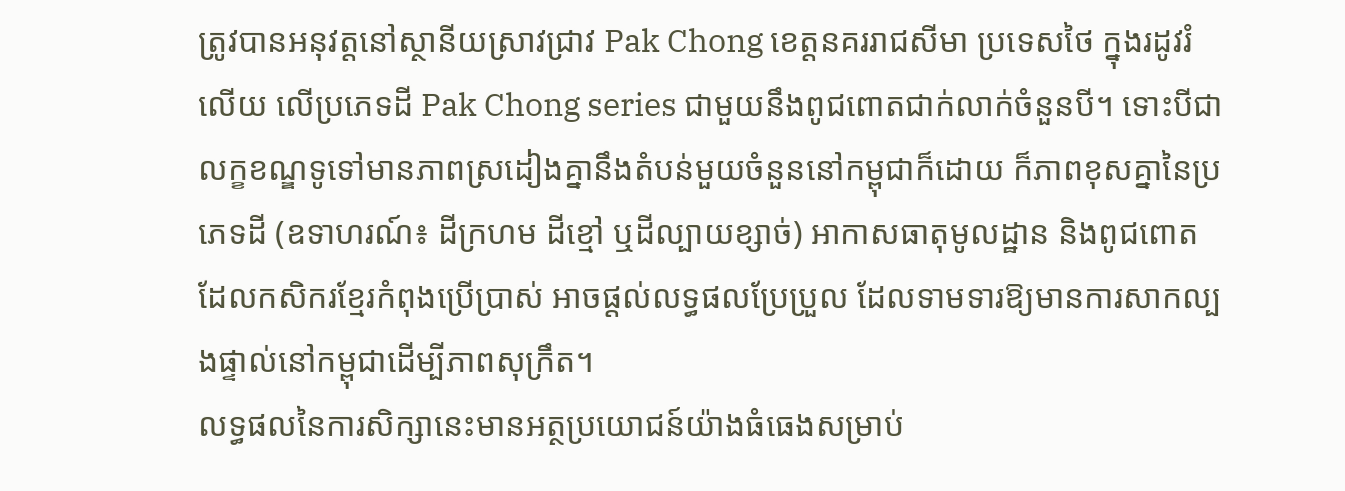ត្រូវបានអនុវត្តនៅស្ថានីយស្រាវជ្រាវ Pak Chong ខេត្តនគររាជសីមា ប្រទេសថៃ ក្នុងរដូវរំលើយ លើប្រភេទដី Pak Chong series ជាមួយនឹងពូជពោតជាក់លាក់ចំនួនបី។ ទោះបីជាលក្ខខណ្ឌទូទៅមានភាពស្រដៀងគ្នានឹងតំបន់មួយចំនួននៅកម្ពុជាក៏ដោយ ក៏ភាពខុសគ្នានៃប្រភេទដី (ឧទាហរណ៍៖ ដីក្រហម ដីខ្មៅ ឬដីល្បាយខ្សាច់) អាកាសធាតុមូលដ្ឋាន និងពូជពោតដែលកសិករខ្មែរកំពុងប្រើប្រាស់ អាចផ្តល់លទ្ធផលប្រែប្រួល ដែលទាមទារឱ្យមានការសាកល្បងផ្ទាល់នៅកម្ពុជាដើម្បីភាពសុក្រឹត។
លទ្ធផលនៃការសិក្សានេះមានអត្ថប្រយោជន៍យ៉ាងធំធេងសម្រាប់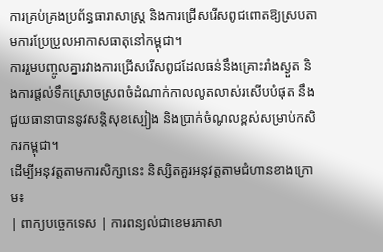ការគ្រប់គ្រងប្រព័ន្ធធារាសាស្ត្រ និងការជ្រើសរើសពូជពោតឱ្យស្របតាមការប្រែប្រួលអាកាសធាតុនៅកម្ពុជា។
ការរួមបញ្ចូលគ្នារវាងការជ្រើសរើសពូជដែលធន់នឹងគ្រោះរាំងស្ងួត និងការផ្តល់ទឹកស្រោចស្រពចំដំណាក់កាលលូតលាស់រសើបបំផុត នឹងជួយធានាបាននូវសន្តិសុខស្បៀង និងប្រាក់ចំណូលខ្ពស់សម្រាប់កសិករកម្ពុជា។
ដើម្បីអនុវត្តតាមការសិក្សានេះ និស្សិតគួរអនុវត្តតាមជំហានខាងក្រោម៖
| ពាក្យបច្ចេកទេស | ការពន្យល់ជាខេមរភាសា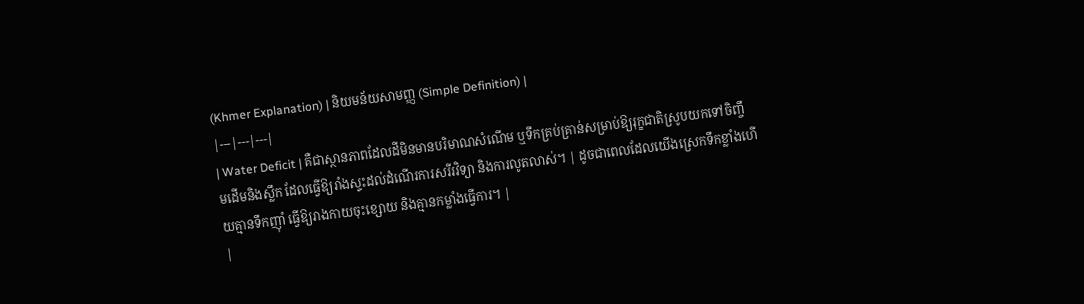(Khmer Explanation) | និយមន័យសាមញ្ញ (Simple Definition) |
|---|---|---|
| Water Deficit | គឺជាស្ថានភាពដែលដីមិនមានបរិមាណសំណើម ឬទឹកគ្រប់គ្រាន់សម្រាប់ឱ្យរុក្ខជាតិស្រូបយកទៅចិញ្ចឹមដើមនិងស្លឹក ដែលធ្វើឱ្យរាំងស្ទះដល់ដំណើរការសរីរវិទ្យា និងការលូតលាស់។ | ដូចជាពេលដែលយើងស្រេកទឹកខ្លាំងហើយគ្មានទឹកញ៉ាំ ធ្វើឱ្យរាងកាយចុះខ្សោយ និងគ្មានកម្លាំងធ្វើការ។ |
|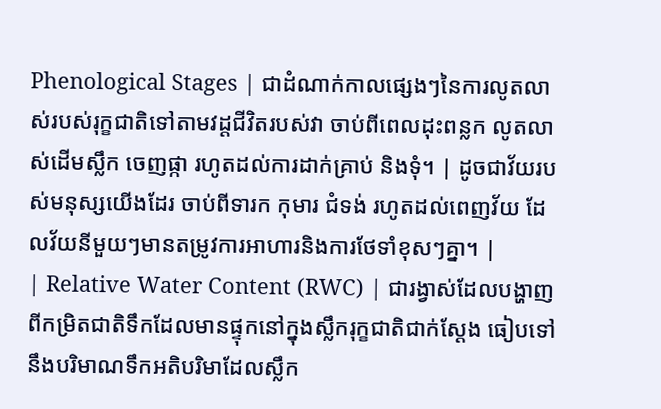Phenological Stages | ជាដំណាក់កាលផ្សេងៗនៃការលូតលាស់របស់រុក្ខជាតិទៅតាមវដ្តជីវិតរបស់វា ចាប់ពីពេលដុះពន្លក លូតលាស់ដើមស្លឹក ចេញផ្កា រហូតដល់ការដាក់គ្រាប់ និងទុំ។ | ដូចជាវ័យរបស់មនុស្សយើងដែរ ចាប់ពីទារក កុមារ ជំទង់ រហូតដល់ពេញវ័យ ដែលវ័យនីមួយៗមានតម្រូវការអាហារនិងការថែទាំខុសៗគ្នា។ |
| Relative Water Content (RWC) | ជារង្វាស់ដែលបង្ហាញពីកម្រិតជាតិទឹកដែលមានផ្ទុកនៅក្នុងស្លឹករុក្ខជាតិជាក់ស្តែង ធៀបទៅនឹងបរិមាណទឹកអតិបរិមាដែលស្លឹក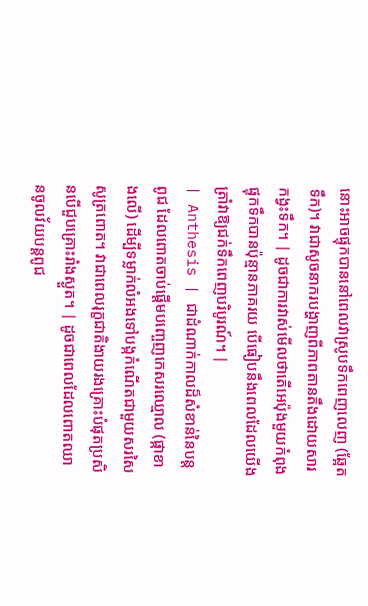នោះអាចផ្ទុកបាននៅពេលវាស្រូបទឹកពេញលេញ (ឆ្អែតទឹក)។ វាជាសូចនាករបង្ហាញពីភាពតានតឹងដោយសារកង្វះទឹក។ | ដូចជាការវាស់មើលថាតើអេប៉ុងមួយកំពុងផ្ទុកទឹកបានប៉ុន្មានភាគរយ បើធៀបនឹងពេលដែលយើងត្រាំវាឱ្យជក់ទឹកពេញបរិបូរណ៍។ |
| Anthesis | ជាដំណាក់កាលដ៏សំខាន់នៃបន្តពូជ ដែលពោតចាប់ផ្តើមបញ្ចេញកេសរឈ្មោល (ផ្កាខាងលើ) ដើម្បីទម្លាក់លំអងទៅបង្កកំណើតជាមួយសរសៃសូត្រពោត។ វាជាពេលរុក្ខជាតិងាយរងគ្រោះបំផុតប្រសិនបើជួបគ្រោះរាំងស្ងួត។ | ដូចជាពេលដែលពោតឈានចូលវ័យបន្តពូជ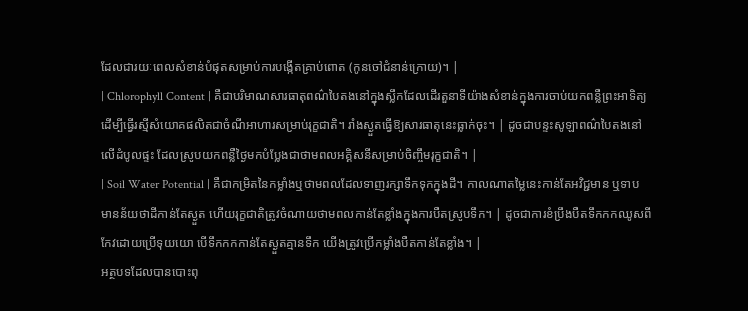ដែលជារយៈពេលសំខាន់បំផុតសម្រាប់ការបង្កើតគ្រាប់ពោត (កូនចៅជំនាន់ក្រោយ)។ |
| Chlorophyll Content | គឺជាបរិមាណសារធាតុពណ៌បៃតងនៅក្នុងស្លឹកដែលដើរតួនាទីយ៉ាងសំខាន់ក្នុងការចាប់យកពន្លឺព្រះអាទិត្យ ដើម្បីធ្វើរស្មីសំយោគផលិតជាចំណីអាហារសម្រាប់រុក្ខជាតិ។ រាំងស្ងួតធ្វើឱ្យសារធាតុនេះធ្លាក់ចុះ។ | ដូចជាបន្ទះសូឡាពណ៌បៃតងនៅលើដំបូលផ្ទះ ដែលស្រូបយកពន្លឺថ្ងៃមកបំប្លែងជាថាមពលអគ្គិសនីសម្រាប់ចិញ្ចឹមរុក្ខជាតិ។ |
| Soil Water Potential | គឺជាកម្រិតនៃកម្លាំងឬថាមពលដែលទាញរក្សាទឹកទុកក្នុងដី។ កាលណាតម្លៃនេះកាន់តែអវិជ្ជមាន ឬទាប មានន័យថាដីកាន់តែស្ងួត ហើយរុក្ខជាតិត្រូវចំណាយថាមពលកាន់តែខ្លាំងក្នុងការបឺតស្រូបទឹក។ | ដូចជាការខំប្រឹងបឺតទឹកកកឈូសពីកែវដោយប្រើទុយយោ បើទឹកកកកាន់តែស្ងួតគ្មានទឹក យើងត្រូវប្រើកម្លាំងបឺតកាន់តែខ្លាំង។ |
អត្ថបទដែលបានបោះពុ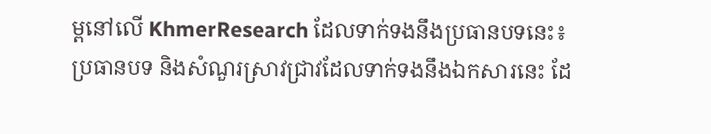ម្ពនៅលើ KhmerResearch ដែលទាក់ទងនឹងប្រធានបទនេះ៖
ប្រធានបទ និងសំណួរស្រាវជ្រាវដែលទាក់ទងនឹងឯកសារនេះ ដែ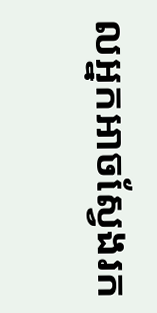លអ្នកអាចស្វែងរក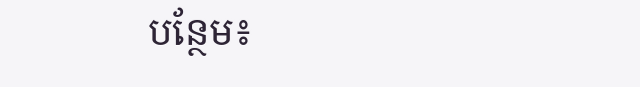បន្ថែម៖